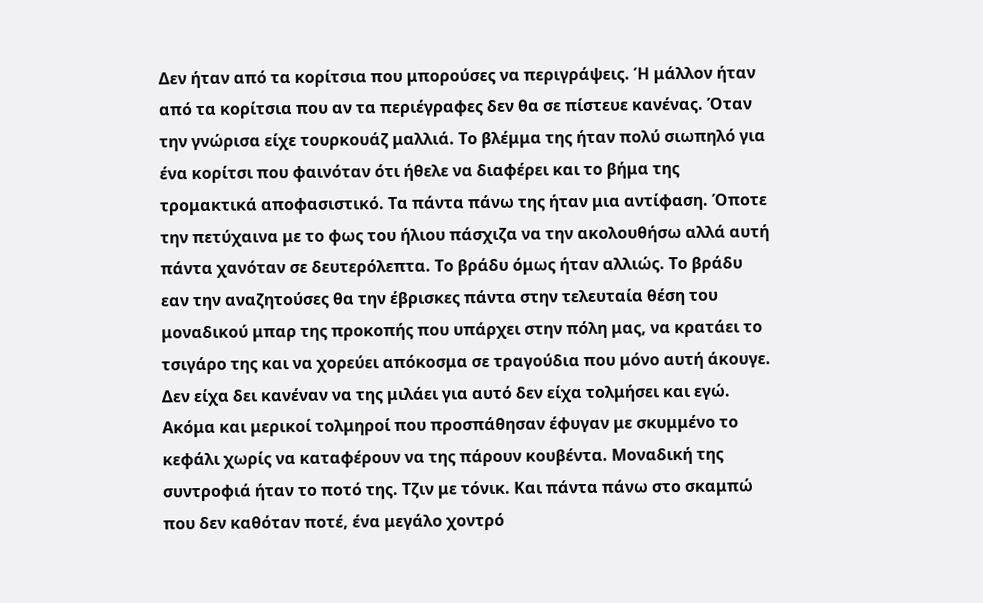Δεν ήταν από τα κορίτσια που μπορούσες να περιγράψεις. Ή μάλλον ήταν από τα κορίτσια που αν τα περιέγραφες δεν θα σε πίστευε κανένας. Όταν την γνώρισα είχε τουρκουάζ μαλλιά. Το βλέμμα της ήταν πολύ σιωπηλό για ένα κορίτσι που φαινόταν ότι ήθελε να διαφέρει και το βήμα της τρομακτικά αποφασιστικό. Τα πάντα πάνω της ήταν μια αντίφαση. Όποτε την πετύχαινα με το φως του ήλιου πάσχιζα να την ακολουθήσω αλλά αυτή πάντα χανόταν σε δευτερόλεπτα. Το βράδυ όμως ήταν αλλιώς. Το βράδυ εαν την αναζητούσες θα την έβρισκες πάντα στην τελευταία θέση του μοναδικού μπαρ της προκοπής που υπάρχει στην πόλη μας, να κρατάει το τσιγάρο της και να χορεύει απόκοσμα σε τραγούδια που μόνο αυτή άκουγε. Δεν είχα δει κανέναν να της μιλάει για αυτό δεν είχα τολμήσει και εγώ. Ακόμα και μερικοί τολμηροί που προσπάθησαν έφυγαν με σκυμμένο το κεφάλι χωρίς να καταφέρουν να της πάρουν κουβέντα. Μοναδική της συντροφιά ήταν το ποτό της. Τζιν με τόνικ. Και πάντα πάνω στο σκαμπώ που δεν καθόταν ποτέ, ένα μεγάλο χοντρό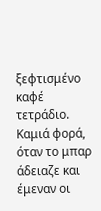ξεφτισμένο καφέ τετράδιο. Καμιά φορά, όταν το μπαρ άδειαζε και έμεναν οι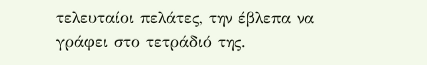τελευταίοι πελάτες, την έβλεπα να γράφει στο τετράδιό της.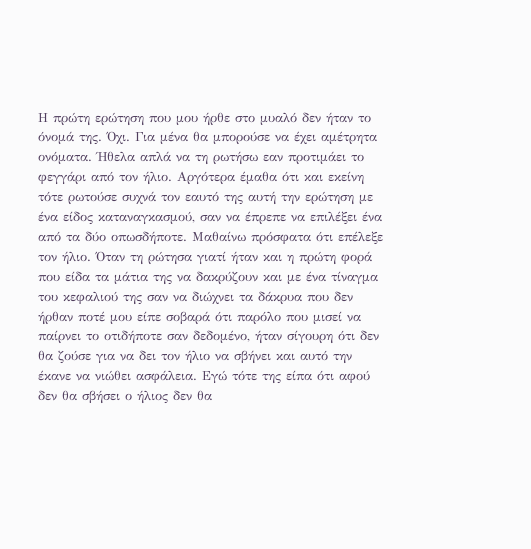Η πρώτη ερώτηση που μου ήρθε στο μυαλό δεν ήταν το όνομά της. Όχι. Για μένα θα μπορούσε να έχει αμέτρητα ονόματα. Ήθελα απλά να τη ρωτήσω εαν προτιμάει το φεγγάρι από τον ήλιο. Αργότερα έμαθα ότι και εκείνη τότε ρωτούσε συχνά τον εαυτό της αυτή την ερώτηση με ένα είδος καταναγκασμού, σαν να έπρεπε να επιλέξει ένα από τα δύο οπωσδήποτε. Μαθαίνω πρόσφατα ότι επέλεξε τον ήλιο. Όταν τη ρώτησα γιατί ήταν και η πρώτη φορά που είδα τα μάτια της να δακρύζουν και με ένα τίναγμα του κεφαλιού της σαν να διώχνει τα δάκρυα που δεν ήρθαν ποτέ μου είπε σοβαρά ότι παρόλο που μισεί να παίρνει το οτιδήποτε σαν δεδομένο, ήταν σίγουρη ότι δεν θα ζούσε για να δει τον ήλιο να σβήνει και αυτό την έκανε να νιώθει ασφάλεια. Εγώ τότε της είπα ότι αφού δεν θα σβήσει ο ήλιος δεν θα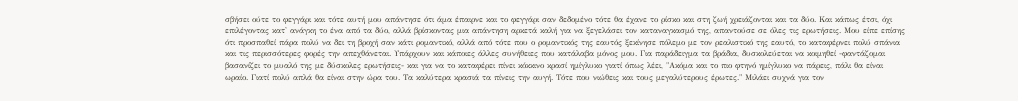σβήσει ούτε το φεγγάρι και τότε αυτή μου απάντησε ότι άμα έπαιρνε και το φεγγάρι σαν δεδομένο τότε θα έχανε το ρίσκο και στη ζωή χρειάζονται και τα δύο. Και κάπως έτσι, όχι επιλέγοντας κατ' ανάγκη το ένα από τα δύο, αλλά βρίσκοντας μια απάντηση αρκετά καλή για να ξεγελάσει τον καταναγκασμό της, απαντούσε σε όλες τις ερωτήσεις. Μου είπε επίσης ότι προσπαθεί πάρα πολύ να δει τη βροχή σαν κάτι ρομαντικό, αλλά από τότε που ο ρομαντικός της εαυτός ξεκίνησε πόλεμο με τον ρεαλιστικό της εαυτό, το καταφέρνει πολύ σπάνια και τις περισσότερες φορές την απεχθάνεται. Υπάρχουν και κάποιες άλλες συνήθειες που κατάλαβα μόνος μου. Για παράδειγμα τα βράδια, δυσκολεύεται να κοιμηθεί -φαντάζομαι βασανίζει το μυαλό της με δύσκολες ερωτήσεις- και για να το καταφέρει πίνει κόκκινο κρασί ημίγλυκο γιατί όπως λέει, "Ακόμα και το πιο φτηνό ημίγλυκο να πάρεις, πάλι θα είναι ωραίο. Γιατί πολύ απλά θα είναι στην ώρα του. Τα καλύτερα κρασιά τα πίνεις την αυγή. Τότε που νιώθεις και τους μεγαλύτερους έρωτες." Μιλάει συχνά για τον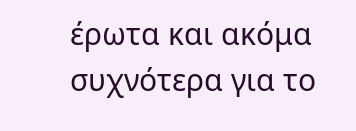έρωτα και ακόμα συχνότερα για το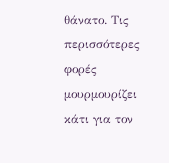θάνατο. Τις περισσότερες φορές μουρμουρίζει κάτι για τον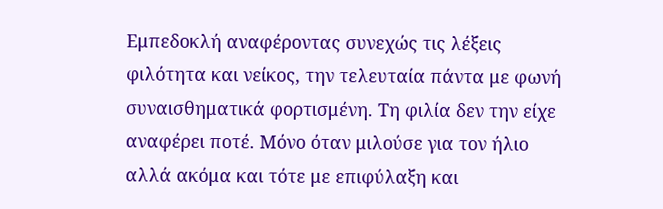Εμπεδοκλή αναφέροντας συνεχώς τις λέξεις φιλότητα και νείκος, την τελευταία πάντα με φωνή συναισθηματικά φορτισμένη. Τη φιλία δεν την είχε αναφέρει ποτέ. Μόνο όταν μιλούσε για τον ήλιο αλλά ακόμα και τότε με επιφύλαξη και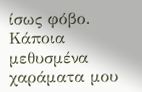ίσως φόβο.
Κάποια μεθυσμένα χαράματα μου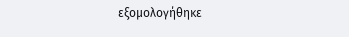εξομολογήθηκε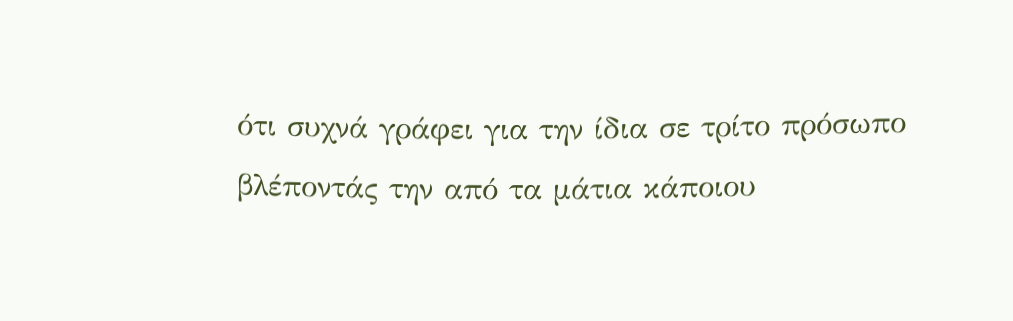ότι συχνά γράφει για την ίδια σε τρίτο πρόσωπο βλέποντάς την από τα μάτια κάποιου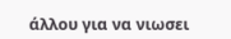άλλου για να νιωσει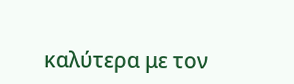καλύτερα με τον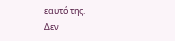εαυτό της.
Δεν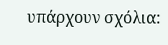υπάρχουν σχόλια: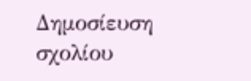Δημοσίευση σχολίου